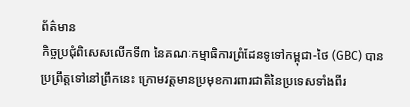ព័ត៌មាន
កិច្ចប្រជុំពិសេសលើកទី៣ នៃគណៈកម្មាធិការព្រំដែនទូទៅកម្ពុជា-ថៃ (GBC) បានប្រព្រឹត្តទៅនៅព្រឹកនេះ ក្រោមវត្តមានប្រមុខការពារជាតិនៃប្រទេសទាំងពីរ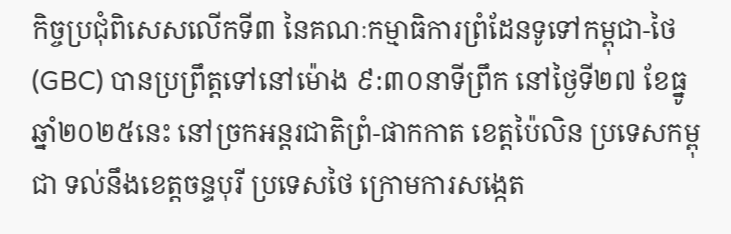កិច្ចប្រជុំពិសេសលើកទី៣ នៃគណៈកម្មាធិការព្រំដែនទូទៅកម្ពុជា-ថៃ (GBC) បានប្រព្រឹត្តទៅនៅម៉ោង ៩:៣០នាទីព្រឹក នៅថ្ងៃទី២៧ ខែធ្នូ ឆ្នាំ២០២៥នេះ នៅច្រកអន្តរជាតិព្រំ-ផាកកាត ខេត្តប៉ៃលិន ប្រទេសកម្ពុជា ទល់នឹងខេត្តចន្ទបុរី ប្រទេសថៃ ក្រោមការសង្កេត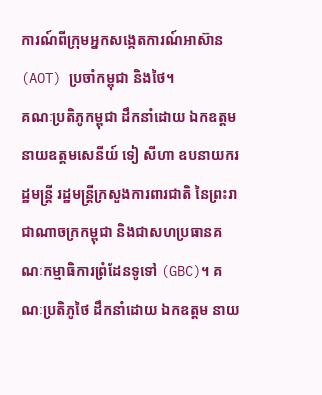ការណ៍ពីក្រុមអ្នកសង្កេតការណ៍អាស៊ាន (AOT) ប្រចាំកម្ពុជា និងថៃ។
គណៈប្រតិភូកម្ពុជា ដឹកនាំដោយ ឯកឧត្តម នាយឧត្តមសេនីយ៍ ទៀ សីហា ឧបនាយករដ្ឋមន្ត្រី រដ្ឋមន្ត្រីក្រសួងការពារជាតិ នៃព្រះរាជាណាចក្រកម្ពុជា និងជាសហប្រធានគណៈកម្មាធិការព្រំដែនទូទៅ (GBC)។ គណៈប្រតិភូថៃ ដឹកនាំដោយ ឯកឧត្តម នាយ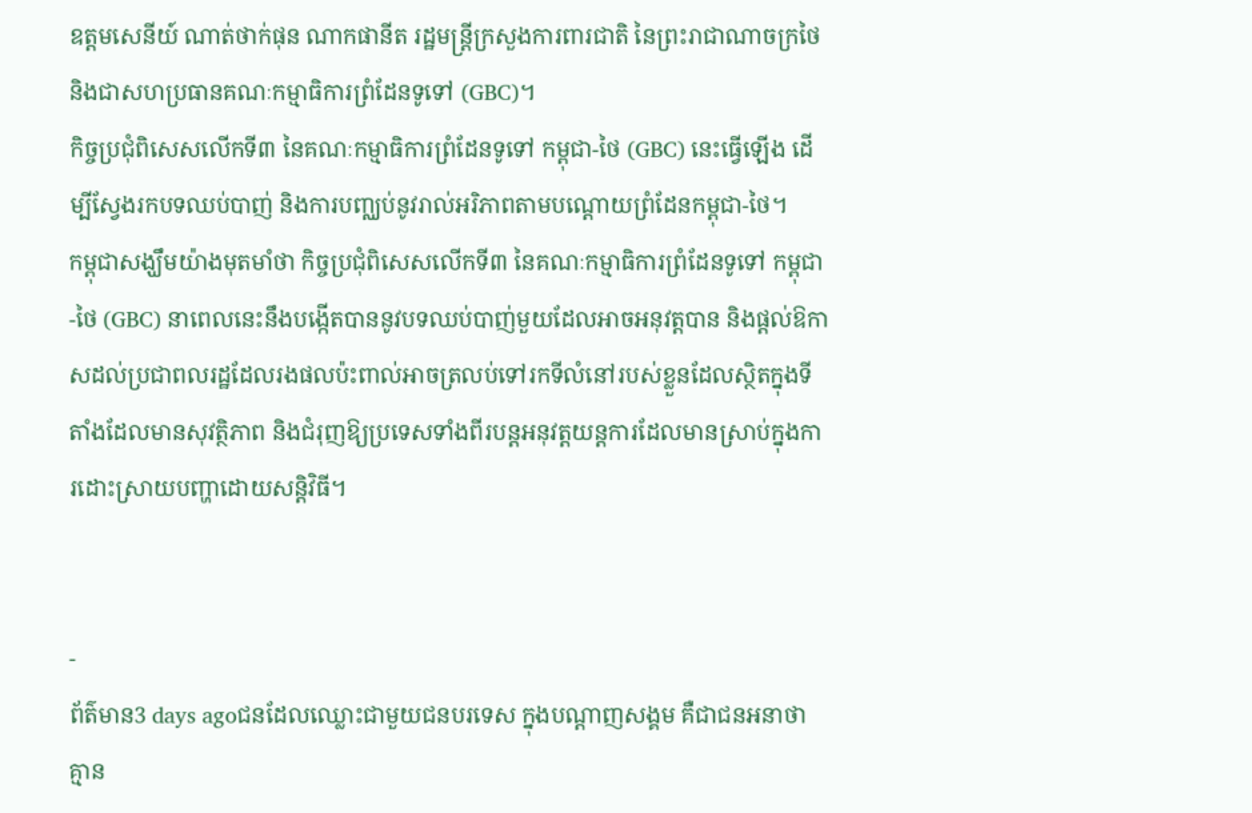ឧត្តមសេនីយ៍ ណាត់ថាក់ផុន ណាកផានីត រដ្ឋមន្ត្រីក្រសួងការពារជាតិ នៃព្រះរាជាណាចក្រថៃ និងជាសហប្រធានគណៈកម្មាធិការព្រំដែនទូទៅ (GBC)។
កិច្ចប្រជុំពិសេសលើកទី៣ នៃគណៈកម្មាធិការព្រំដែនទូទៅ កម្ពុជា-ថៃ (GBC) នេះធ្វើឡើង ដើម្បីស្វែងរកបទឈប់បាញ់ និងការបញ្ឈប់នូវរាល់អរិភាពតាមបណ្តោយព្រំដែនកម្ពុជា-ថៃ។
កម្ពុជាសង្ឃឹមយ៉ាងមុតមាំថា កិច្ចប្រជុំពិសេសលើកទី៣ នៃគណៈកម្មាធិការព្រំដែនទូទៅ កម្ពុជា-ថៃ (GBC) នាពេលនេះនឹងបង្កើតបាននូវបទឈប់បាញ់មួយដែលអាចអនុវត្តបាន និងផ្តល់ឱកាសដល់ប្រជាពលរដ្ឋដែលរងផលប៉ះពាល់អាចត្រលប់ទៅរកទីលំនៅរបស់ខ្លួនដែលស្ថិតក្នុងទីតាំងដែលមានសុវត្ថិភាព និងជំរុញឱ្យប្រទេសទាំងពីរបន្តអនុវត្តយន្តការដែលមានស្រាប់ក្នុងការដោះស្រាយបញ្ហាដោយសន្តិវិធី។


-
ព័ត៌មាន3 days agoជនដែលឈ្លោះជាមួយជនបរទេស ក្នុងបណ្ដាញសង្គម គឺជាជនអនាថា គ្មាន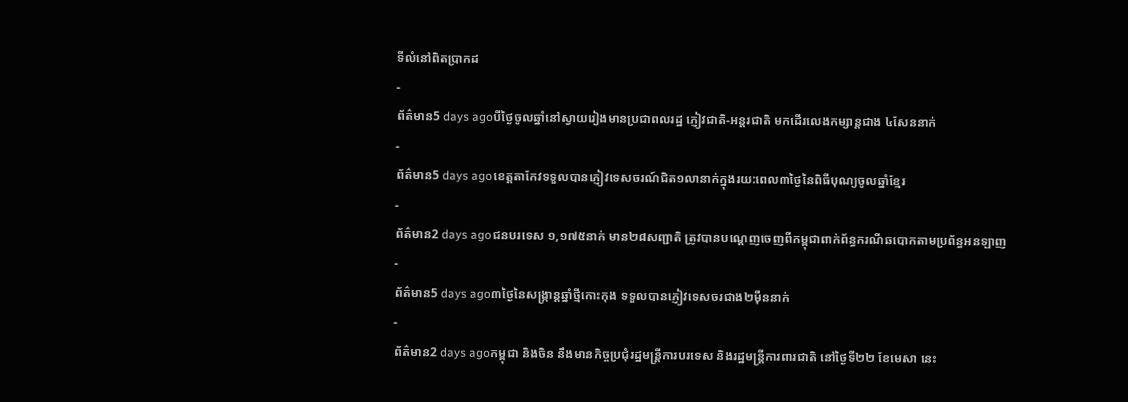ទីលំនៅពិតប្រាកដ
-
ព័ត៌មាន5 days agoបីថ្ងៃចូលឆ្នាំនៅស្វាយរៀងមានប្រជាពលរដ្ឋ ភ្ញៀវជាតិ-អន្តរជាតិ មកដើរលេងកម្សាន្តជាង ៤សែននាក់
-
ព័ត៌មាន5 days agoខេត្តតាកែវទទួលបានភ្ញៀវទេសចរណ៍ជិត១លានាក់ក្នុងរយ:ពេល៣ថ្ងៃនៃពិធីបុណ្យចូលឆ្នាំខ្មែរ
-
ព័ត៌មាន2 days agoជនបរទេស ១,១៧៥នាក់ មាន២៨សញ្ជាតិ ត្រូវបានបណ្ដេញចេញពីកម្ពុជាពាក់ព័ន្ធករណីឆបោកតាមប្រព័ន្ធអនឡាញ
-
ព័ត៌មាន5 days ago៣ថ្ងៃនៃសង្រ្កាន្តឆ្នាំថ្មីកោះកុង ទទួលបានភ្ញៀវទេសចរជាង២ម៉ឺននាក់
-
ព័ត៌មាន2 days agoកម្ពុជា និងចិន នឹងមានកិច្ចប្រជុំរដ្ឋមន្ត្រីការបរទេស និងរដ្ឋមន្ត្រីការពារជាតិ នៅថ្ងៃទី២២ ខែមេសា នេះ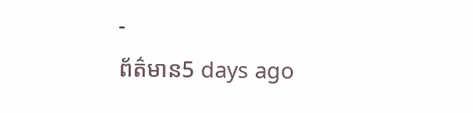-
ព័ត៌មាន5 days ago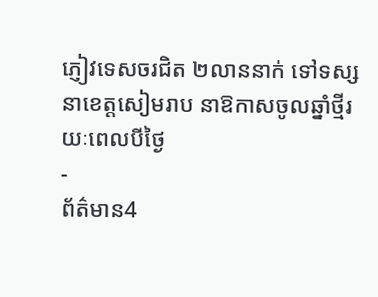ភ្ញៀវទេសចរជិត ២លាននាក់ ទៅទស្សនាខេត្ដសៀមរាប នាឱកាសចូលឆ្នាំថ្មីរយៈពេលបីថ្ងៃ
-
ព័ត៌មាន4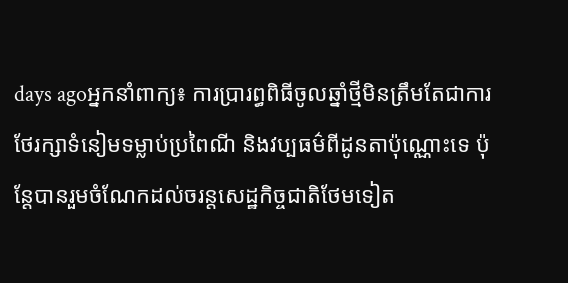days agoអ្នកនាំពាក្យ៖ ការប្រារព្ធពិធីចូលឆ្នាំថ្មីមិនត្រឹមតែជាការថែរក្សាទំនៀមទម្លាប់ប្រពៃណី និងវប្បធម៌ពីដូនតាប៉ុណ្ណោះទេ ប៉ុន្ដែបានរួមចំណែកដល់ចរន្តសេដ្ឋកិច្ចជាតិថែមទៀត